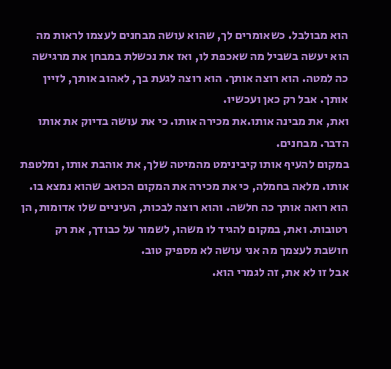הוא מבולבל. כשאומרים לך, שהוא עושה מבחנים לעצמו לראות מה הוא יעשה בשביל מה שאכפת לו, ואז את נכשלת במבחן את מרגישה כה למטה. הוא רוצה אותך. הוא רוצה לגעת בך, לאהוב אותך, לזיין אותך. אבל רק כאן ועכשיו.
ואת, את מבינה אותו.את מכירה אותו. כי את עושה בדיוק את אותו הדבר. מבחנים.
במקום להעיף אותו קיבינימט מהמיטה שלך, את אוהבת אותו, ומלטפת אותו. מלאה בחמלה, כי את מכירה את המקום הכואב שהוא נמצא בו.
הוא רואה אותך כה חלשה. והוא רוצה לבכות, העיניים שלו אדומות, הן רטובות. ואת, במקום להגיד לו משהו, לשמור על כבודך, את רק חושבת לעצמך מה אני עושה לא מספיק טוב.
אבל זו לא את, זה לגמרי הוא.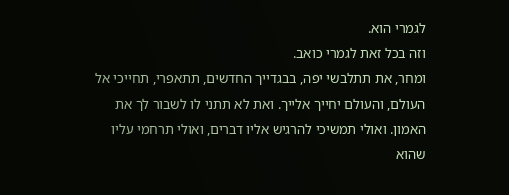לגמרי הוא.
וזה בכל זאת לגמרי כואב.
ומחר, את תתלבשי יפה, בבגדייך החדשים, תתאפרי, תחייכי אל העולם, והעולם יחייך אלייך. ואת לא תתני לו לשבור לך את האמון. ואולי תמשיכי להרגיש אליו דברים, ואולי תרחמי עליו שהוא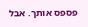פספס אותך. אבל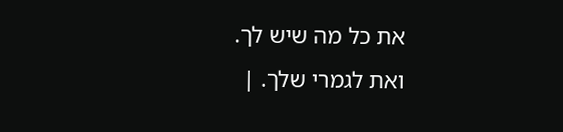את כל מה שיש לך.
ואת לגמרי שלך. |